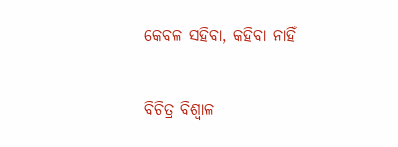କେବଳ ସହିବା, କହିବା ନାହିଁ

ବିଚିତ୍ର ବିଶ୍ୱାଳ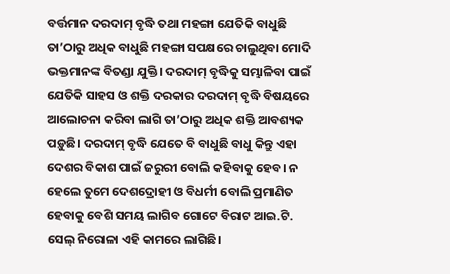ବର୍ତ୍ତମାନ ଦରଦାମ୍‌ ବୃଦ୍ଧି ତଥା ମହଙ୍ଗା ଯେତିକି ବାଧୁଛି ତା’ଠାରୁ ଅଧିକ ବାଧୁଛି ମହଙ୍ଗା ସପକ୍ଷରେ ଚାଲୁଥିବା ମୋଦି ଭକ୍ତମାନଙ୍କ ବିତଣ୍ଡା ଯୁକ୍ତି। ଦରଦାମ୍‌ ବୃଦ୍ଧିକୁ ସମ୍ଭାଳିବା ପାଇଁ ଯେତିକି ସାହସ ଓ ଶକ୍ତି ଦରକାର ଦରଦାମ୍‌ ବୃଦ୍ଧି ବିଷୟରେ ଆଲୋଚନା କରିବା ଲାଗି ତା’ଠାରୁ ଅଧିକ ଶକ୍ତି ଆବଶ୍ୟକ ପଡ଼ୁଛି। ଦରଦାମ୍‌ ବୃଦ୍ଧି ଯେତେ ବି ବାଧୁଛି ବାଧୁ କିନ୍ତୁ ଏହା ଦେଶର ବିକାଶ ପାଇଁ ଜରୁରୀ ବୋଲି କହିବାକୁ ହେବ। ନ ହେଲେ ତୁମେ ଦେଶଦ୍ରୋହୀ ଓ ବିଧର୍ମୀ ବୋଲି ପ୍ରମାଣିତ ହେବାକୁ ବେଶି ସମୟ ଲାଗିବ ଗୋଟେ ବିରାଟ ଆଇ.ଟି. ସେଲ୍‌ ନିରୋଳା ଏହି କାମରେ ଲାଗିଛି।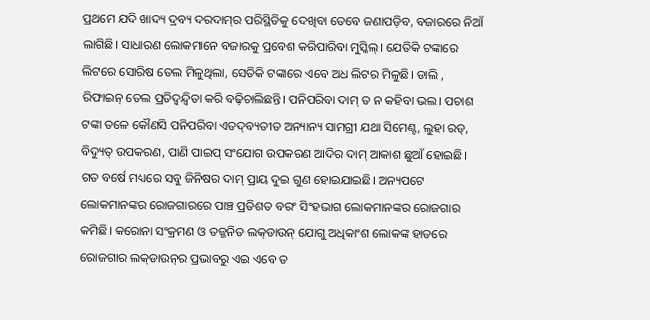ପ୍ରଥମେ ଯଦି ଖାଦ୍ୟ ଦ୍ରବ୍ୟ ଦରଦାମ୍‌ର ପରିସ୍ଥିତିକୁ ଦେଖିବା ତେବେ ଜଣାପଡ଼ିବ, ବଜାରରେ ନିଆଁ ଲାଗିଛି। ସାଧାରଣ ଲୋକମାନେ ବଜାରକୁ ପ୍ରବେଶ କରିପାରିବା ମୁସ୍କିଲ୍‌। ଯେତିକି ଟଙ୍କାରେ ଲିଟରେ ସୋରିଷ ତେଲ ମିଳୁଥିଲା, ସେତିକି ଟଙ୍କାରେ ଏବେ ଅଧ ଲିଟର ମିଳୁଛି। ଡାଲି , ରିଫାଇନ୍‌ ତେଲ ପ୍ରତିଦ୍ୱନ୍ଦ୍ୱିତା କରି ବଢ଼ିଚାଲିଛନ୍ତି। ପନିପରିବା ଦାମ୍‌ ତ ନ କହିବା ଭଲ। ପଚାଶ ଟଙ୍କା ତଳେ କୌଣସି ପନିପରିବା ଏତଦ୍‌ବ୍ୟତୀତ ଅନ୍ୟାନ୍ୟ ସାମଗ୍ରୀ ଯଥା ସିମେଣ୍ଟ, ଲୁହା ରଡ୍‌, ବିଦ୍ୟୁତ୍‌ ଉପକରଣ, ପାଣି ପାଇପ୍‌ ସଂଯୋଗ ଉପକରଣ ଆଦିର ଦାମ୍‌ ଆକାଶ ଛୁଆଁ ହୋଇଛି। ଗତ ବର୍ଷେ ମଧ୍ୟରେ ସବୁ ଜିନିଷର ଦାମ୍‌ ପ୍ରାୟ ଦୁଇ ଗୁଣ ହୋଇଯାଇଛି। ଅନ୍ୟପଟେ ଲୋକମାନଙ୍କର ରୋଜଗାରରେ ପାଞ୍ଚ ପ୍ରତିଶତ ବରଂ ସିଂହଭାଗ ଲୋକମାନଙ୍କର ରୋଜଗାର କମିଛି। କରୋନା ସଂକ୍ରମଣ ଓ ତଜ୍ଜନିତ ଲକ୍‌ଡାଉନ୍‌ ଯୋଗୁ ଅଧିକାଂଶ ଲୋକଙ୍କ ହାତରେ ରୋଜଗାର ଲକ୍‌ଡାଉନ୍‌ର ପ୍ରଭାବରୁ ଏଇ ଏବେ ତ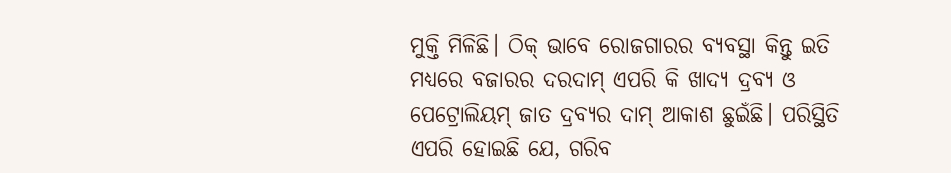ମୁକ୍ତି ମିଳିଛି। ଠିକ୍‌ ଭାବେ ରୋଜଗାରର ବ୍ୟବସ୍ଥା କିନ୍ତୁ ଇତି ମଧ୍ୟରେ ବଜାରର ଦରଦାମ୍‌ ଏପରି କି ଖାଦ୍ୟ ଦ୍ରବ୍ୟ ଓ ପେଟ୍ରୋଲିୟମ୍‌ ଜାତ ଦ୍ରବ୍ୟର ଦାମ୍‌ ଆକାଶ ଛୁଇଁଛି। ପରିସ୍ଥିତି ଏପରି ହୋଇଛି ଯେ, ଗରିବ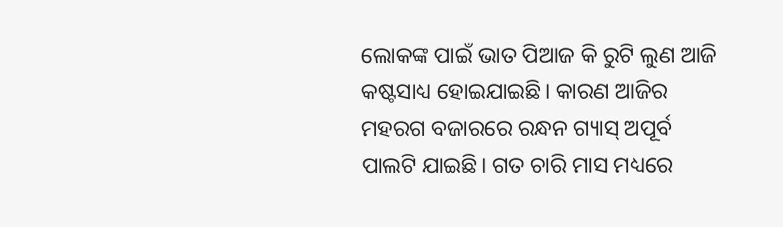ଲୋକଙ୍କ ପାଇଁ ଭାତ ପିଆଜ କି ରୁଟି ଲୁଣ ଆଜି କଷ୍ଟସାଧ୍ୟ ହୋଇଯାଇଛି। କାରଣ ଆଜିର ମହରଗ ବଜାରରେ ରନ୍ଧନ ଗ୍ୟାସ୍‌ ଅପୂର୍ବ ପାଲଟି ଯାଇଛି। ଗତ ଚାରି ମାସ ମଧ୍ୟରେ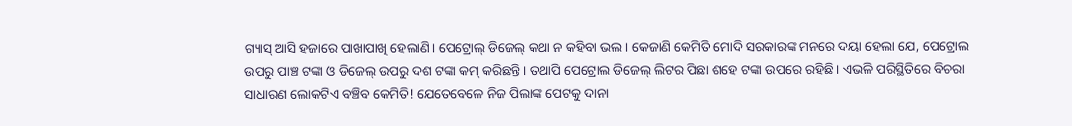ଗ୍ୟାସ୍‌ ଆସି ହଜାରେ ପାଖାପାଖି ହେଲାଣି। ପେଟ୍ରୋଲ୍‌ ଡିଜେଲ୍‌ କଥା ନ କହିବା ଭଲ। କେଜାଣି କେମିତି ମୋଦି ସରକାରଙ୍କ ମନରେ ଦୟା ହେଲା ଯେ, ପେଟ୍ରୋଲ ଉପରୁ ପାଞ୍ଚ ଟଙ୍କା ଓ ଡିଜେଲ୍‌ ଉପରୁ ଦଶ ଟଙ୍କା କମ୍‌ କରିଛନ୍ତି। ତଥାପି ପେଟ୍ରୋଲ ଡିଜେଲ୍‌ ଲିଟର ପିଛା ଶହେ ଟଙ୍କା ଉପରେ ରହିଛି। ଏଭଳି ପରିସ୍ଥିତିରେ ବିଚରା ସାଧାରଣ ଲୋକଟିଏ ବଞ୍ଚିବ କେମିତି! ଯେତେବେଳେ ନିଜ ପିଲାଙ୍କ ପେଟକୁ ଦାନା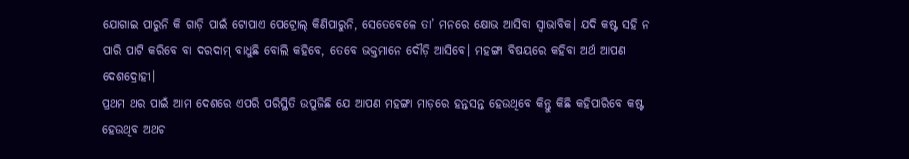ଯୋଗାଇ ପାରୁନି କି ଗାଡ଼ି ପାଇଁ ଟୋପାଏ ପେଟ୍ରୋଲ୍‌ କିଣିପାରୁନି, ସେତେବେଳେ ତା’ ମନରେ କ୍ଷୋଭ ଆସିବା ସ୍ବାଭାବିକ। ଯଦି କଷ୍ଟ ସହି ନ ପାରି ପାଟି କରିବେ ବା ଦରଦାମ୍‌ ବାଧୁଛି ବୋଲି କହିବେ, ତେବେ ଭକ୍ତମାନେ ଦୌଡ଼ି ଆସିବେ। ମହଙ୍ଗା ବିଷୟରେ କହିବା ଅର୍ଥ ଆପଣ ଦେଶଦ୍ରୋହୀ।
ପ୍ରଥମ ଥର ପାଇଁ ଆମ ଦେଶରେ ଏପରି ପରିସ୍ଥିତି ଉପୁଜିଛି ଯେ ଆପଣ ମହଙ୍ଗା ମାଡ଼ରେ ହନ୍ତସନ୍ତ ହେଉଥିବେ କିନ୍ତୁ କିଛି କହିପାରିବେ କଷ୍ଟ ହେଉଥିବ ଅଥଚ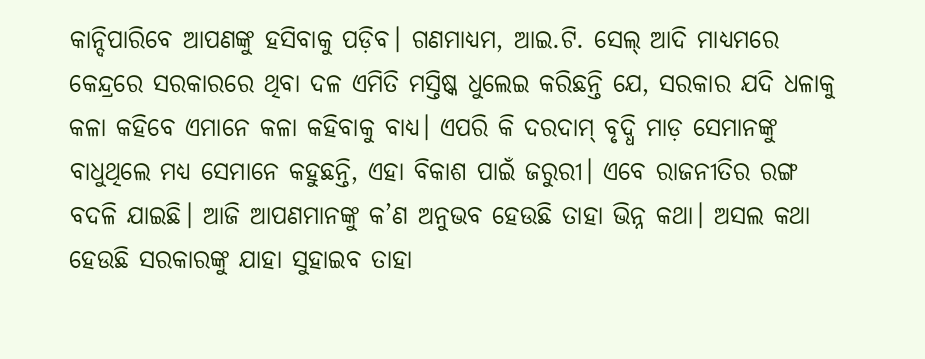କାନ୍ଦିପାରିବେ ଆପଣଙ୍କୁ ହସିବାକୁ ପଡ଼ିବ। ଗଣମାଧ୍ୟମ, ଆଇ.ଟି. ସେଲ୍‌ ଆଦି ମାଧ୍ୟମରେ କେନ୍ଦ୍ରରେ ସରକାରରେ ଥିବା ଦଳ ଏମିତି ମସ୍ତିଷ୍କ ଧୁଲେଇ କରିଛନ୍ତି ଯେ, ସରକାର ଯଦି ଧଳାକୁ କଳା କହିବେ ଏମାନେ କଳା କହିବାକୁ ବାଧ୍ୟ। ଏପରି କି ଦରଦାମ୍‌ ବୃଦ୍ଧି ମାଡ଼ ସେମାନଙ୍କୁ ବାଧୁଥିଲେ ମଧ୍ୟ ସେମାନେ କହୁଛନ୍ତି, ଏହା ବିକାଶ ପାଇଁ ଜରୁରୀ। ଏବେ ରାଜନୀତିର ରଙ୍ଗ ବଦଳି ଯାଇଛି। ଆଜି ଆପଣମାନଙ୍କୁ କ’ଣ ଅନୁଭବ ହେଉଛି ତାହା ଭିନ୍ନ କଥା। ଅସଲ କଥା ହେଉଛି ସରକାରଙ୍କୁ ଯାହା ସୁହାଇବ ତାହା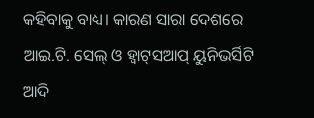କହିବାକୁ ବାଧ୍ୟ। କାରଣ ସାରା ଦେଶରେ ଆଇ.ଟି. ସେଲ୍‌ ଓ ହ୍ବାଟ୍‌ସଆପ୍‌ ୟୁନିଭର୍ସିଟି ଆଦି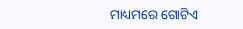ମାଧ୍ୟମରେ ଗୋଟିଏ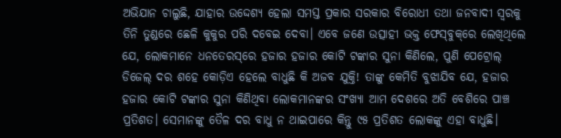ଅଭିଯାନ ଚାଲୁଛି, ଯାହାର ଉଦ୍ଦେଶ୍ୟ ହେଲା ସମସ୍ତ ପ୍ରକାର ସରକାର ବିରୋଧୀ ତଥା ଜନବାଦୀ ସ୍ବରକୁ ତିନି ତୁଣ୍ଡରେ ଛେଳି କୁକୁର ପରି ଦବେଇ ଦେବା। ଏବେ ଜଣେ ଉତ୍ସାହୀ ଭକ୍ତ ଫେସ୍‌ବୁକ୍‌ରେ ଲେଖିଥିଲେ ଯେ, ଲୋକମାନେ ଧନତେରସ୍‌ରେ ହଜାର ହଜାର କୋଟି ଟଙ୍କାର ସୁନା କିଣିଲେ, ପୁଣି ପେଟ୍ରୋଲ୍‌ ଡିଜେଲ୍‌ ଦର ଶହେ କୋଡ଼ିଏ ହେଲେ ବାଧୁଛି କି ଅଜବ ଯୁକ୍ତି! ତାଙ୍କୁ କେମିତି ବୁଝାଯିବ ଯେ, ହଜାର ହଜାର କୋଟି ଟଙ୍କାର ସୁନା କିଣିଥିବା ଲୋକମାନଙ୍କର ସଂଖ୍ୟା ଆମ ଦେଶରେ ଅତି ବେଶିରେ ପାଞ୍ଚ ପ୍ରତିଶତ। ସେମାନଙ୍କୁ ତୈଳ ଦର ବାଧୁ ନ ଥାଇପାରେ କିନ୍ତୁ ୯୫ ପ୍ରତିଶତ ଲୋକଙ୍କୁ ଏହା ବାଧୁଛି।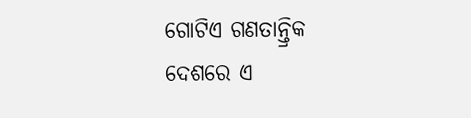ଗୋଟିଏ ଗଣତାନ୍ତ୍ରିକ ଦେଶରେ ଏ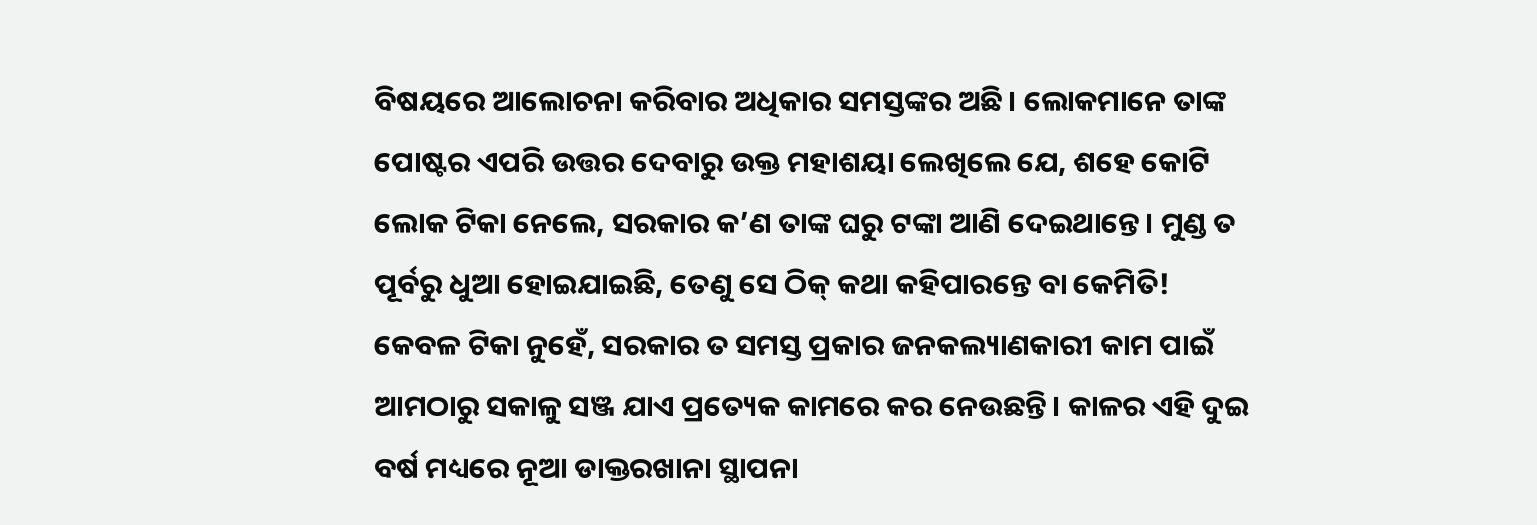ବିଷୟରେ ଆଲୋଚନା କରିବାର ଅଧିକାର ସମସ୍ତଙ୍କର ଅଛି। ଲୋକମାନେ ତାଙ୍କ ପୋଷ୍ଟର ଏପରି ଉତ୍ତର ଦେବାରୁ ଉକ୍ତ ମହାଶୟା ଲେଖିଲେ ଯେ, ଶହେ କୋଟି ଲୋକ ଟିକା ନେଲେ, ସରକାର କ’ଣ ତାଙ୍କ ଘରୁ ଟଙ୍କା ଆଣି ଦେଇଥାନ୍ତେ। ମୁଣ୍ଡ ତ ପୂର୍ବରୁ ଧୁଆ ହୋଇଯାଇଛି, ତେଣୁ ସେ ଠିକ୍‌ କଥା କହିପାରନ୍ତେ ବା କେମିତି! କେବଳ ଟିକା ନୁହେଁ, ସରକାର ତ ସମସ୍ତ ପ୍ରକାର ଜନକଲ୍ୟାଣକାରୀ କାମ ପାଇଁ ଆମଠାରୁ ସକାଳୁ ସଞ୍ଜ ଯାଏ ପ୍ରତ୍ୟେକ କାମରେ କର ନେଉଛନ୍ତି। କାଳର ଏହି ଦୁଇ ବର୍ଷ ମଧ୍ୟରେ ନୂଆ ଡାକ୍ତରଖାନା ସ୍ଥାପନା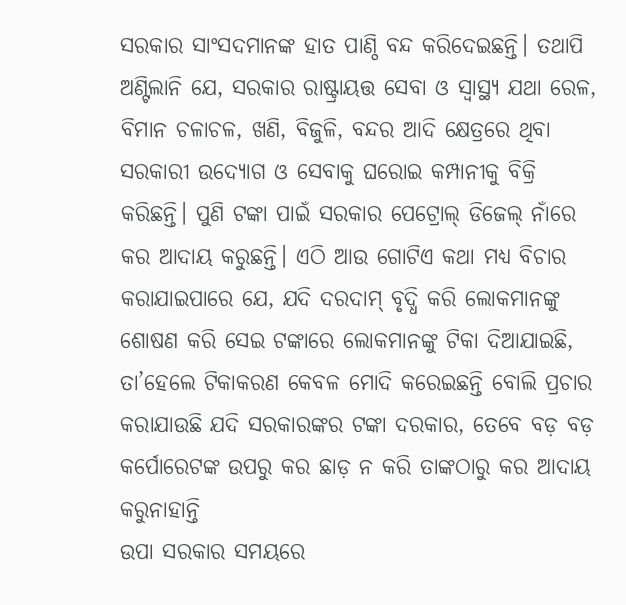ସରକାର ସାଂସଦମାନଙ୍କ ହାତ ପାଣ୍ଠି ବନ୍ଦ କରିଦେଇଛନ୍ତି। ତଥାପି ଅଣ୍ଟିଲାନି ଯେ, ସରକାର ରାଷ୍ଟ୍ରାୟତ୍ତ ସେବା ଓ ସ୍ବାସ୍ଥ୍ୟ ଯଥା ରେଳ, ବିମାନ ଚଳାଚଳ, ଖଣି, ବିଜୁଳି, ବନ୍ଦର ଆଦି କ୍ଷେତ୍ରରେ ଥିବା ସରକାରୀ ଉଦ୍ୟୋଗ ଓ ସେବାକୁ ଘରୋଇ କମ୍ପାନୀକୁ ବିକ୍ରି କରିଛନ୍ତି। ପୁଣି ଟଙ୍କା ପାଇଁ ସରକାର ପେଟ୍ରୋଲ୍‌ ଡିଜେଲ୍‌ ନାଁରେ କର ଆଦାୟ କରୁଛନ୍ତି। ଏଠି ଆଉ ଗୋଟିଏ କଥା ମଧ୍ୟ ବିଚାର କରାଯାଇପାରେ ଯେ, ଯଦି ଦରଦାମ୍‌ ବୃଦ୍ଧି କରି ଲୋକମାନଙ୍କୁ ଶୋଷଣ କରି ସେଇ ଟଙ୍କାରେ ଲୋକମାନଙ୍କୁ ଟିକା ଦିଆଯାଇଛି, ତା’ହେଲେ ଟିକାକରଣ କେବଳ ମୋଦି କରେଇଛନ୍ତି ବୋଲି ପ୍ରଚାର କରାଯାଉଛି ଯଦି ସରକାରଙ୍କର ଟଙ୍କା ଦରକାର, ତେବେ ବଡ଼ ବଡ଼ କର୍ପୋରେଟଙ୍କ ଉପରୁ କର ଛାଡ଼ ନ କରି ତାଙ୍କଠାରୁ କର ଆଦାୟ କରୁନାହାନ୍ତି
ଉପା ସରକାର ସମୟରେ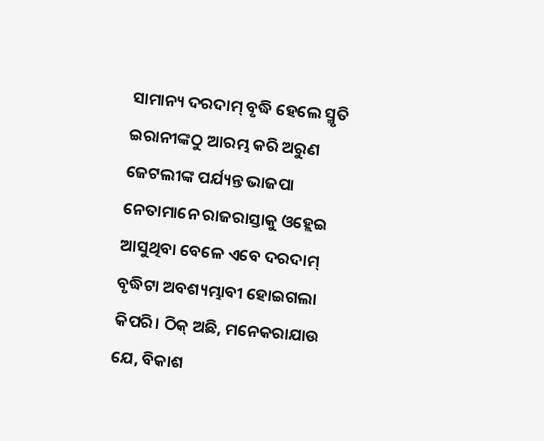ସାମାନ୍ୟ ଦରଦାମ୍‌ ବୃଦ୍ଧି ହେଲେ ସ୍ମୃତି ଇରାନୀଙ୍କଠୁ ଆରମ୍ଭ କରି ଅରୁଣ ଜେଟଲୀଙ୍କ ପର୍ଯ୍ୟନ୍ତ ଭାଜପା ନେତାମାନେ ରାଜରାସ୍ତାକୁ ଓହ୍ଲେଇ ଆସୁଥିବା ବେଳେ ଏବେ ଦରଦାମ୍‌ ବୃଦ୍ଧିଟା ଅବଶ୍ୟମ୍ଭାବୀ ହୋଇଗଲା କିପରି। ଠିକ୍‌ ଅଛି, ମନେକରାଯାଉ ଯେ, ବିକାଶ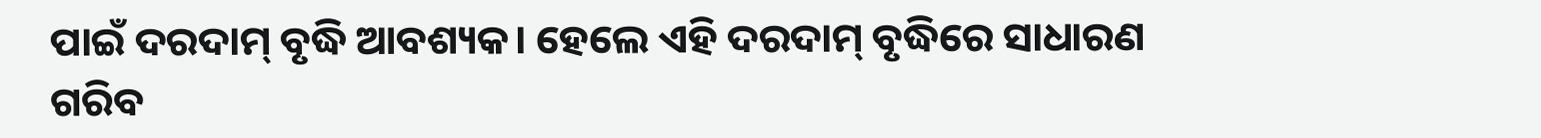ପାଇଁ ଦରଦାମ୍‌ ବୃଦ୍ଧି ଆବଶ୍ୟକ। ହେଲେ ଏହି ଦରଦାମ୍‌ ବୃଦ୍ଧିରେ ସାଧାରଣ ଗରିବ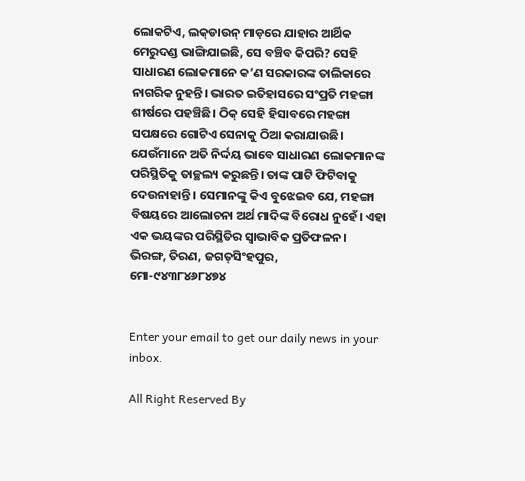ଲୋକଟିଏ, ଲକ୍‌ଡାଉନ୍‌ ମାଡ଼ରେ ଯାହାର ଆର୍ଥିକ ମେରୁଦଣ୍ଡ ଭାଙ୍ଗିଯାଇଛି, ସେ ବଞ୍ଚିବ କିପରି? ସେହି ସାଧାରଣ ଲୋକମାନେ କ’ଣ ସରକାରଙ୍କ ତାଲିକାରେ ନାଗରିକ ନୁହନ୍ତି। ଭାରତ ଇତିହାସରେ ସଂପ୍ରତି ମହଙ୍ଗା ଶୀର୍ଷରେ ପହଞ୍ଚିଛି। ଠିକ୍‌ ସେହି ହିସାବରେ ମହଙ୍ଗା ସପକ୍ଷରେ ଗୋଟିଏ ସେନାକୁ ଠିଆ କରାଯାଉଛି। ଯେଉଁମାନେ ଅତି ନିର୍ଦ୍ଦୟ ଭାବେ ସାଧାରଣ ଲୋକମାନଙ୍କ ପରିସ୍ଥିତିକୁ ତାଚ୍ଛଲ୍ୟ କରୁଛନ୍ତି। ତାଙ୍କ ପାଟି ଫିଟିବାକୁ ଦେଉନାହାନ୍ତି। ସେମାନଙ୍କୁ କିଏ ବୁଝେଇବ ଯେ, ମହଙ୍ଗା ବିଷୟରେ ଆଲୋଚନା ଅର୍ଥ ମାଦିଙ୍କ ବିରୋଧ ନୁହେଁ। ଏହା ଏକ ଭୟଙ୍କର ପରିସ୍ଥିତିର ସ୍ବାଭାବିକ ପ୍ରତିଫଳନ।
ଭିରଙ୍ଗ, ତିରଣ, ଜଗତ୍‌ସିଂହପୁର,
ମୋ-୯୪୩୮୪୬୮୪୭୪


Enter your email to get our daily news in your inbox.

All Right Reserved By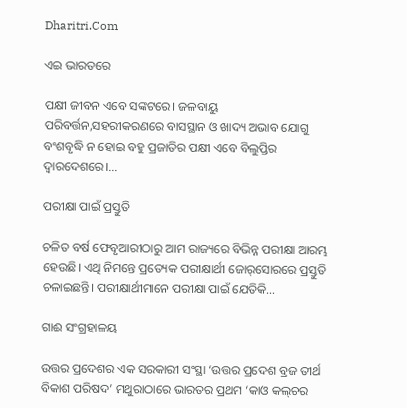Dharitri.Com

ଏଇ ଭାରତରେ

ପକ୍ଷୀ ଜୀବନ ଏବେ ସଙ୍କଟରେ। ଜଳବାୟୁ ପରିବର୍ତ୍ତନ,ସହରୀକରଣରେ ବାସସ୍ଥାନ ଓ ଖାଦ୍ୟ ଅଭାବ ଯୋଗୁ ବଂଶବୃଦ୍ଧି ନ ହୋଇ ବହୁ ପ୍ରଜାତିର ପକ୍ଷୀ ଏବେ ବିଲୁପ୍ତିର ଦ୍ୱାରଦେଶରେ।…

ପରୀକ୍ଷା ପାଇଁ ପ୍ରସ୍ତୁତି

ଚଳିତ ବର୍ଷ ଫେବୃଆରୀଠାରୁ ଆମ ରାଜ୍ୟରେ ବିଭିନ୍ନ ପରୀକ୍ଷା ଆରମ୍ଭ ହେଉଛି। ଏଥି ନିମନ୍ତେ ପ୍ରତ୍ୟେକ ପରୀକ୍ଷାର୍ଥୀ ଜୋର୍‌ସୋରରେ ପ୍ରସ୍ତୁତି ଚଳାଇଛନ୍ତି। ପରୀକ୍ଷାର୍ଥୀମାନେ ପରୀକ୍ଷା ପାଇଁ ଯେତିକି…

ଗାଈ ସଂଗ୍ରହାଳୟ

ଉତ୍ତର ପ୍ରଦେଶର ଏକ ସରକାରୀ ସଂସ୍ଥା ‘ଉତ୍ତର ପ୍ରଦେଶ ବ୍ରଜ ତୀର୍ଥ ବିକାଶ ପରିଷଦ’ ମଥୁରାଠାରେ ଭାରତର ପ୍ରଥମ ‘କାଓ କଲ୍‌ଚର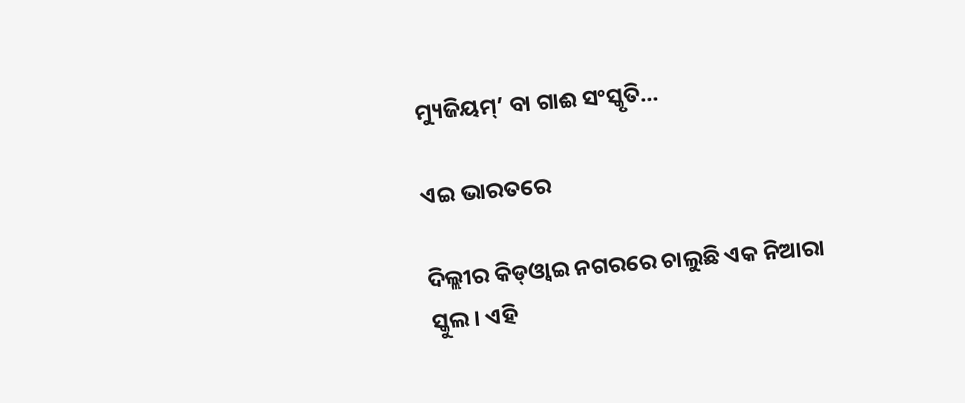ମ୍ୟୁଜିୟମ୍‌’ ବା ଗାଈ ସଂସ୍କୃତି…

ଏଇ ଭାରତରେ

ଦିଲ୍ଲୀର କିଡ୍‌ଓ୍ବାଇ ନଗରରେ ଚାଲୁଛି ଏକ ନିଆରା ସ୍କୁଲ। ଏହି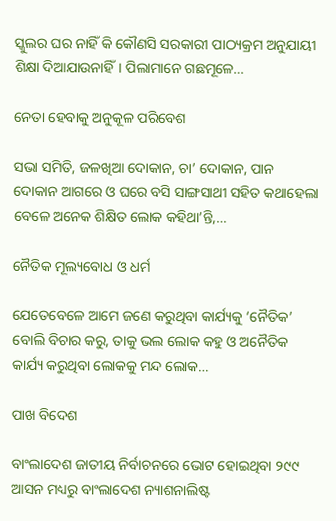ସ୍କୁଲର ଘର ନାହିଁ କି କୌଣସି ସରକାରୀ ପାଠ୍ୟକ୍ରମ ଅନୁଯାୟୀ ଶିକ୍ଷା ଦିଆଯାଉନାହିଁ। ପିଲାମାନେ ଗଛମୂଳେ…

ନେତା ହେବାକୁ ଅନୁକୂଳ ପରିବେଶ

ସଭା ସମିତି, ଜଳଖିଆ ଦୋକାନ, ଚା’ ଦୋକାନ, ପାନ ଦୋକାନ ଆଗରେ ଓ ଘରେ ବସି ସାଙ୍ଗସାଥୀ ସହିତ କଥାହେଲା ବେଳେ ଅନେକ ଶିକ୍ଷିତ ଲୋକ କହିଥା’ନ୍ତି,…

ନୈତିକ ମୂଲ୍ୟବୋଧ ଓ ଧର୍ମ

ଯେତେବେଳେ ଆମେ ଜଣେ କରୁଥିବା କାର୍ଯ୍ୟକୁ ‘ନୈତିକ’ ବୋଲି ବିଚାର କରୁ, ତାକୁ ଭଲ ଲୋକ କହୁ ଓ ଅନୈତିକ କାର୍ଯ୍ୟ କରୁଥିବା ଲୋକକୁ ମନ୍ଦ ଲୋକ…

ପାଖ ବିଦେଶ

ବାଂଲାଦେଶ ଜାତୀୟ ନିର୍ବାଚନରେ ଭୋଟ ହୋଇଥିବା ୨୯୯ ଆସନ ମଧ୍ୟରୁ ବାଂଲାଦେଶ ନ୍ୟାଶନାଲିଷ୍ଟ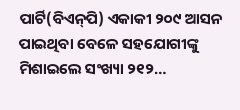ପାର୍ଟି(ବିଏନ୍‌ପି) ଏକାକୀ ୨୦୯ ଆସନ ପାଇଥିବା ବେଳେ ସହଯୋଗୀଙ୍କୁ ମିଶାଇଲେ ସଂଖ୍ୟା ୨୧୨…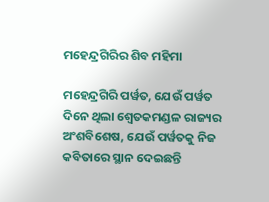ମହେନ୍ଦ୍ରଗିରିର ଶିବ ମହିମା

ମହେନ୍ଦ୍ରଗିରି ପର୍ୱତ, ଯେଉଁ ପର୍ୱତ ଦିନେ ଥିଲା ଶ୍ୱେତକମଣ୍ଡଳ ରାଜ୍ୟର ଅଂଶବିଶେଷ, ଯେଉଁ ପର୍ୱତକୁ ନିଜ କବିତାରେ ସ୍ଥାନ ଦେଇଛନ୍ତି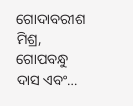ଗୋଦାବରୀଶ ମିଶ୍ର, ଗୋପବନ୍ଧୁ ଦାସ ଏବଂ…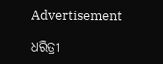Advertisement

ଧରିତ୍ରୀ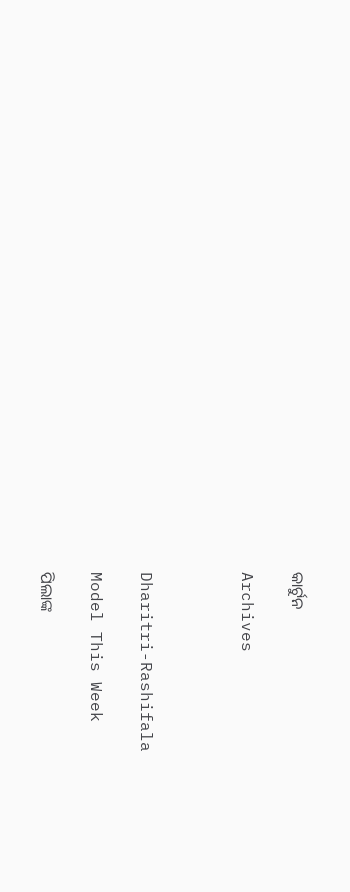କାର୍ଟୁନ

Archives



Dharitri-Rashifala

Model This Week

ପିଲାଙ୍କ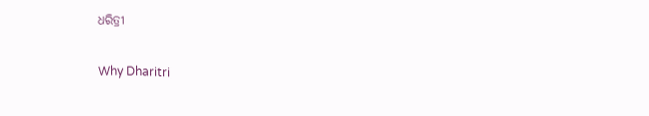ଧରିତ୍ରୀ

Why Dharitri